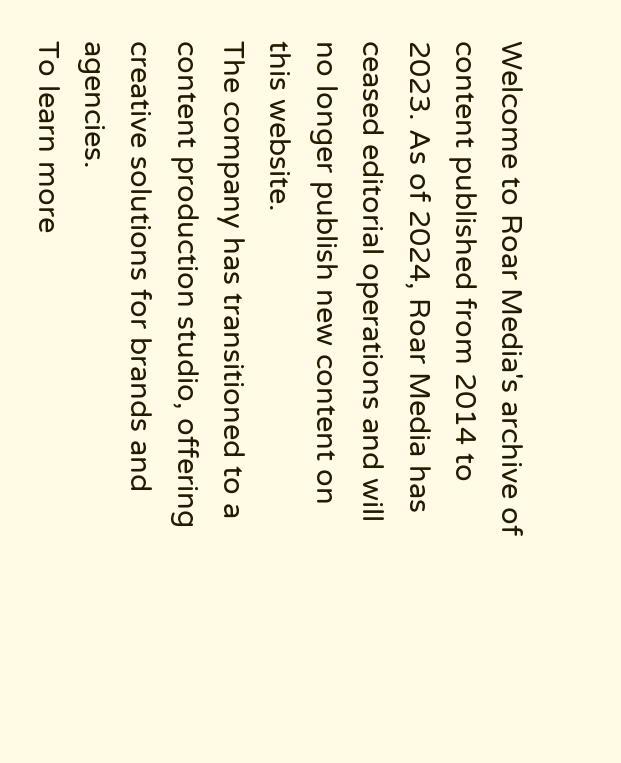Welcome to Roar Media's archive of content published from 2014 to 2023. As of 2024, Roar Media has ceased editorial operations and will no longer publish new content on this website.
The company has transitioned to a content production studio, offering creative solutions for brands and agencies.
To learn more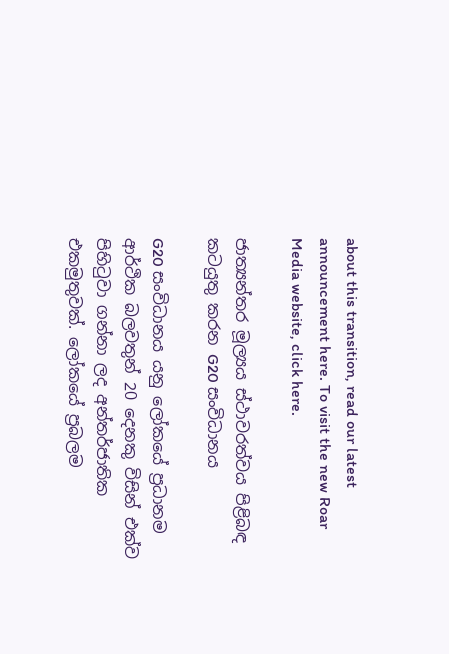about this transition, read our latest announcement here. To visit the new Roar Media website, click here.

ජාත්‍යන්තර මූල්‍යය ස්ථාවරත්වය පිළිබඳ කටයුතු කරන G20 සංවිධානය

G20 සංවිධානය යනු ලෝකයේ ප්‍රධානම ආර්ථික බලවතුන් 20 දෙනකු විසින් එක්ව පිහිටුවා ගන්නා ලද අන්තර්ජාතික එකමුතුවක්. ලෝකයේ ප්‍රබලම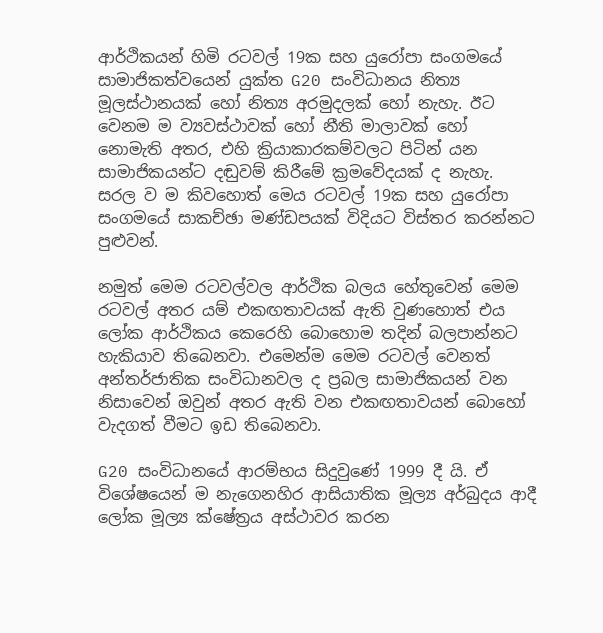ආර්ථිකයන් හිමි රටවල් 19ක සහ යුරෝපා සංගමයේ සාමාජිකත්වයෙන් යුක්ත G20 සංවිධානය නිත්‍ය මූලස්ථානයක් හෝ නිත්‍ය අරමුදලක් හෝ නැහැ. ඊට වෙනම ම ව්‍යවස්ථාවක් හෝ නීති මාලාවක් හෝ නොමැති අතර, එහි ක්‍රියාකාරකම්වලට පිටින් යන සාමාජිකයන්ට දඬුවම් කිරීමේ ක්‍රමවේදයක් ද නැහැ. සරල ව ම කිවහොත් මෙය රටවල් 19ක සහ යුරෝපා සංගමයේ සාකච්ඡා මණ්ඩපයක් විදියට විස්තර කරන්නට පුළුවන්.

නමුත් මෙම රටවල්වල ආර්ථික බලය හේතුවෙන් මෙම රටවල් අතර යම් එකඟතාවයක් ඇති වුණහොත් එය ලෝක ආර්ථිකය කෙරෙහි බොහොම තදින් බලපාන්නට හැකියාව තිබෙනවා. එමෙන්ම මෙම රටවල් වෙනත් අන්තර්ජාතික සංවිධානවල ද ප්‍රබල සාමාජිකයන් වන නිසාවෙන් ඔවුන් අතර ඇති වන එකඟතාවයන් බොහෝ වැදගත් වීමට ඉඩ තිබෙනවා.

G20 සංවිධානයේ ආරම්භය සිදුවුණේ 1999 දී යි. ඒ විශේෂයෙන් ම නැගෙනහිර ආසියාතික මූල්‍ය අර්බුදය ආදී ලෝක මූල්‍ය ක්ෂේත්‍රය අස්ථාවර කරන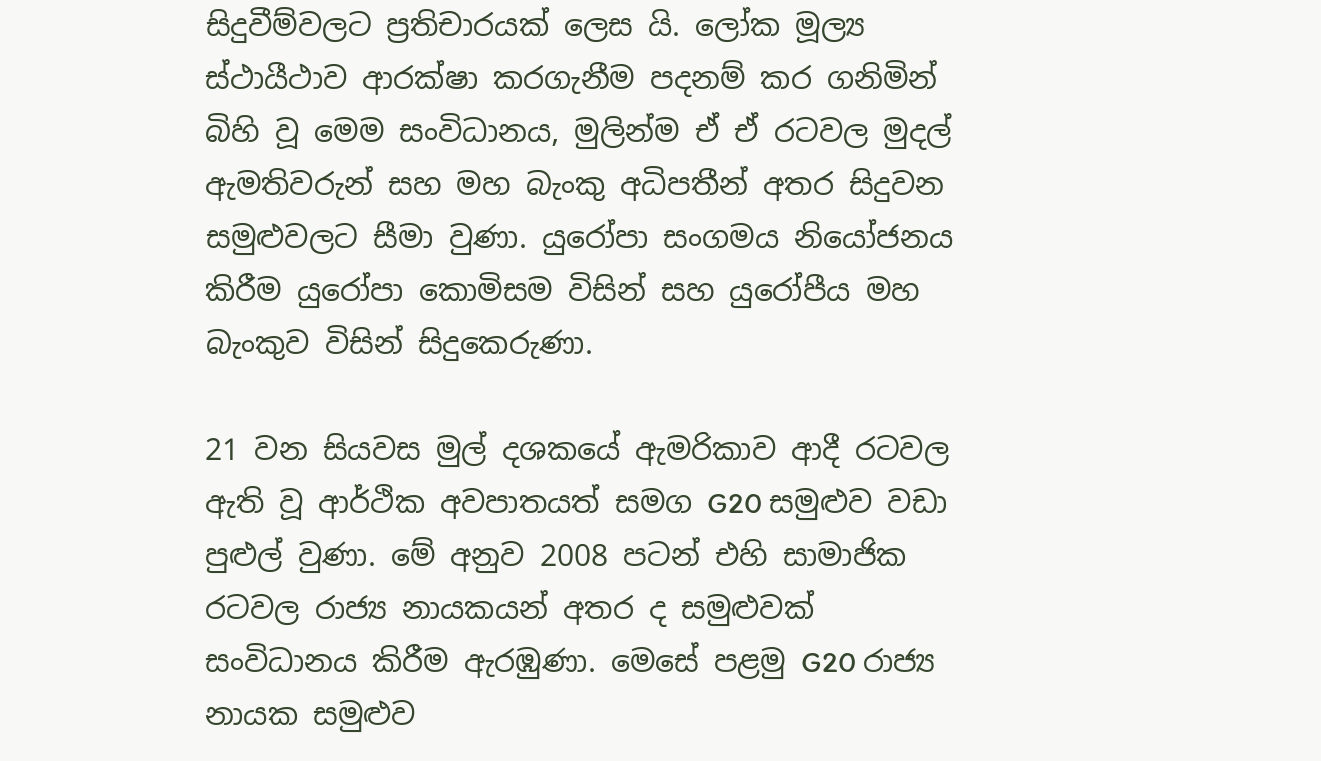සිදුවීම්වලට ප්‍රතිචාරයක් ලෙස යි. ලෝක මූල්‍ය ස්ථායීථාව ආරක්ෂා කරගැනීම පදනම් කර ගනිමින් බිහි වූ මෙම සංවිධානය, මුලින්ම ඒ ඒ රටවල මුදල් ඇමතිවරුන් සහ මහ බැංකු අධිපතීන් අතර සිදුවන සමුළුවලට සීමා වුණා. යුරෝපා සංගමය නියෝජනය කිරීම යුරෝපා කොමිසම විසින් සහ යුරෝපීය මහ බැංකුව විසින් සිදුකෙරුණා.

21 වන සියවස මුල් දශකයේ ඇමරිකාව ආදී රටවල ඇති වූ ආර්ථික අවපාතයත් සමග G20 සමුළුව වඩා පුළුල් වුණා. මේ අනුව 2008 පටන් එහි සාමාජික රටවල රාජ්‍ය නායකයන් අතර ද සමුළුවක් සංවිධානය කිරීම ඇරඹුණා. මෙසේ පළමු G20 රාජ්‍ය නායක සමුළුව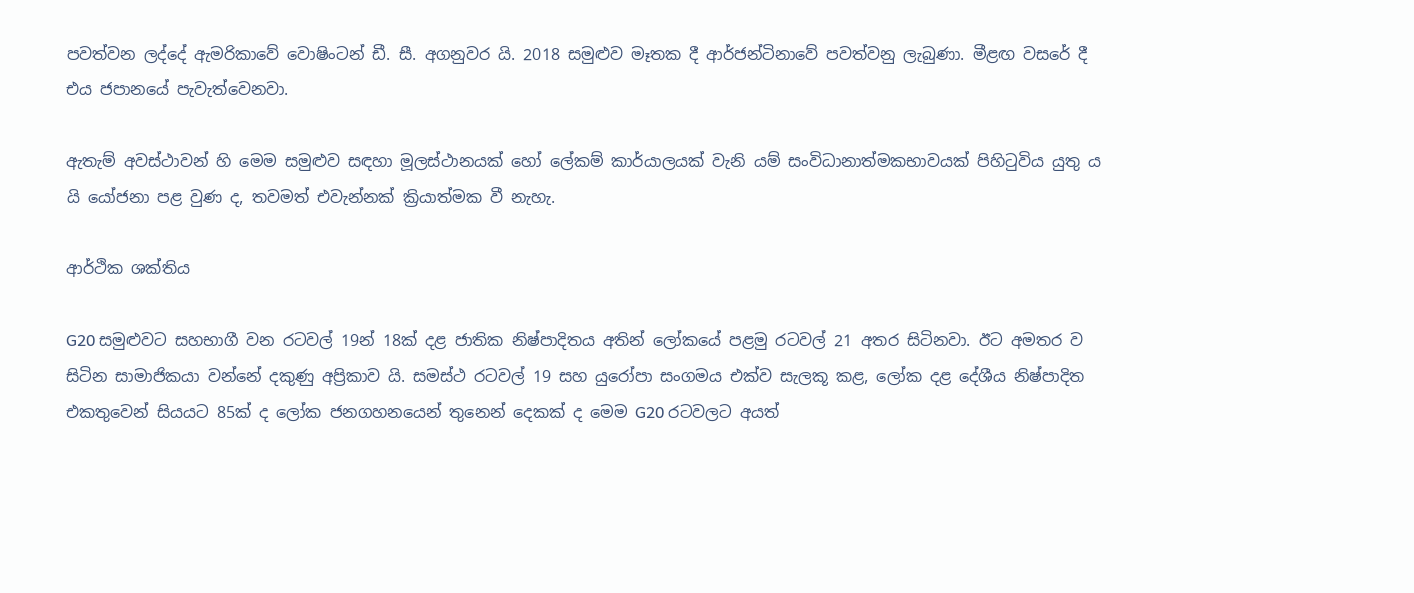පවත්වන ලද්දේ ඇමරිකාවේ වොෂිංටන් ඩී. සී. අගනුවර යි. 2018 සමුළුව මෑතක දී ආර්ජන්ටිනාවේ පවත්වනු ලැබුණා. මීළඟ වසරේ දී එය ජපානයේ පැවැත්වෙනවා.

ඇතැම් අවස්ථාවන් හි මෙම සමුළුව සඳහා මූලස්ථානයක් හෝ ලේකම් කාර්යාලයක් වැනි යම් සංවිධානාත්මකභාවයක් පිහිටුවිය යුතු ය යි යෝජනා පළ වුණ ද, තවමත් එවැන්නක් ක්‍රියාත්මක වී නැහැ.

ආර්ථික ශක්තිය

G20 සමුළුවට සහභාගී වන රටවල් 19න් 18ක් දළ ජාතික නිෂ්පාදිතය අතින් ලෝකයේ පළමු රටවල් 21 අතර සිටිනවා. ඊට අමතර ව සිටින සාමාජිකයා වන්නේ දකුණු අප්‍රිකාව යි. සමස්ථ රටවල් 19 සහ යුරෝපා සංගමය එක්ව සැලකූ කළ, ලෝක දළ දේශීය නිෂ්පාදිත එකතුවෙන් සියයට 85ක් ද ලෝක ජනගහනයෙන් තුනෙන් දෙකක් ද මෙම G20 රටවලට අයත්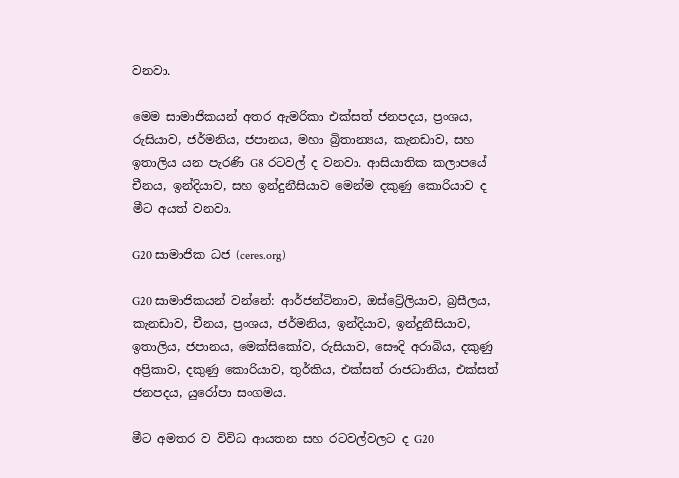වනවා.

මෙම සාමාජිකයන් අතර ඇමරිකා එක්සත් ජනපදය, ප්‍රංශය, රුසියාව, ජර්මනිය, ජපානය, මහා බ්‍රිතාන්‍යය, කැනඩාව, සහ ඉතාලිය යන පැරණි G8 රටවල් ද වනවා. ආසියාතික කලාපයේ චීනය, ඉන්දියාව, සහ ඉන්දුනීසියාව මෙන්ම දකුණු කොරියාව ද මීට අයත් වනවා.

G20 සාමාජික ධජ (ceres.org)

G20 සාමාජිකයන් වන්නේ: ආර්ජන්ටිනාව, ඔස්ට්‍රේලියාව, බ්‍රසීලය, කැනඩාව, චීනය, ප්‍රංශය, ජර්මනිය, ඉන්දියාව, ඉන්දුනීසියාව, ඉතාලිය, ජපානය, මෙක්සිකෝව, රුසියාව, සෞදි අරාබිය, දකුණු අප්‍රිකාව, දකුණු කොරියාව, තුර්කිය, එක්සත් රාජධානිය, එක්සත් ජනපදය, යුරෝපා සංගමය.

මීට අමතර ව විවිධ ආයතන සහ රටවල්වලට ද G20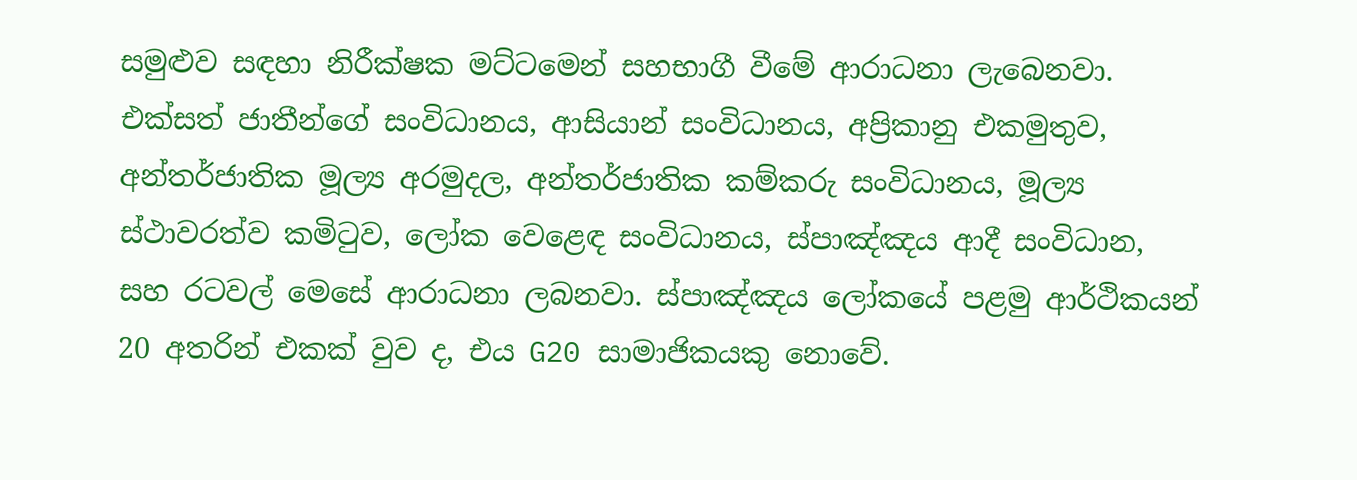සමුළුව සඳහා නිරීක්ෂක මට්ටමෙන් සහභාගී වීමේ ආරාධනා ලැබෙනවා. එක්සත් ජාතීන්ගේ සංවිධානය, ආසියාන් සංවිධානය, අප්‍රිකානු එකමුතුව, අන්තර්ජාතික මූල්‍ය අරමුදල, අන්තර්ජාතික කම්කරු සංවිධානය, මූල්‍ය ස්ථාවරත්ව කමිටුව, ලෝක වෙළෙඳ සංවිධානය, ස්පාඤ්ඤය ආදී සංවිධාන, සහ රටවල් මෙසේ ආරාධනා ලබනවා. ස්පාඤ්ඤය ලෝකයේ පළමු ආර්ථිකයන් 20 අතරින් එකක් වුව ද, එය G20 සාමාජිකයකු නොවේ.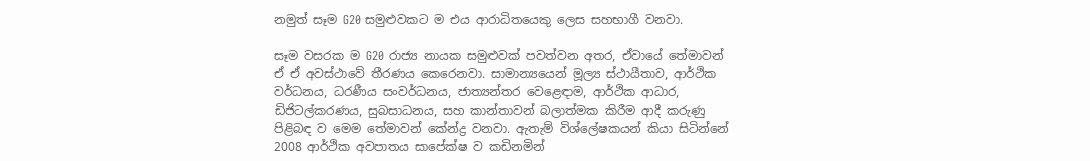නමුත් සෑම G20 සමුළුවකට ම එය ආරාධිතයෙකු ලෙස සහභාගී වනවා.

සෑම වසරක ම G20 රාජ්‍ය නායක සමුළුවක් පවත්වන අතර, ඒවායේ තේමාවන් ඒ ඒ අවස්ථාවේ තීරණය කෙරෙනවා. සාමාන්‍යයෙන් මූල්‍ය ස්ථායීතාව, ආර්ථික වර්ධනය, ධරණීය සංවර්ධනය, ජාත්‍යන්තර වෙළෙඳාම, ආර්ථික ආධාර, ඩිජිටල්කරණය, සුබසාධනය, සහ කාන්තාවන් බලාත්මක කිරීම ආදී කරුණු පිළිබඳ ව මෙම තේමාවන් කේන්ද්‍ර වනවා. ඇතැම් විශ්ලේෂකයන් කියා සිටින්නේ 2008 ආර්ථික අවපාතය සාපේක්ෂ ව කඩිනමින්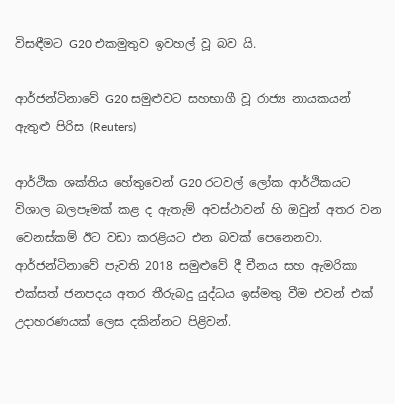විසඳීමට G20 එකමුතුව ඉවහල් වූ බව යි.

ආර්ජන්ටිනාවේ G20 සමුළුවට සහභාගී වූ රාජ්‍ය නායකයන් ඇතුළු පිරිස (Reuters)

ආර්ථික ශක්තිය හේතුවෙන් G20 රටවල් ලෝක ආර්ථිකයට විශාල බලපෑමක් කළ ද ඇතැම් අවස්ථාවන් හි ඔවුන් අතර වන වෙනස්කම් ඊට වඩා කරළියට එන බවක් පෙනෙනවා. ආර්ජන්ටිනාවේ පැවති 2018 සමුළුවේ දී චීනය සහ ඇමරිකා එක්සත් ජනපදය අතර තීරුබදු යුද්ධය ඉස්මතු වීම එවන් එක් උදාහරණයක් ලෙස දකින්නට පිළිවන්.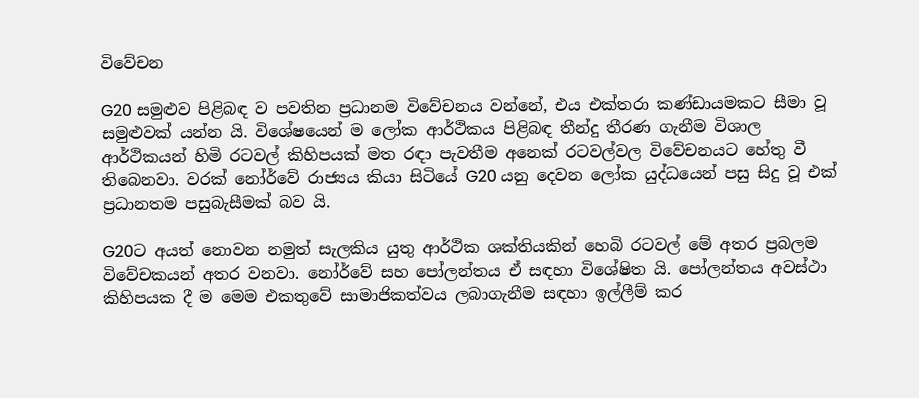විවේචන

G20 සමුළුව පිළිබඳ ව පවතින ප්‍රධානම විවේචනය වන්නේ, එය එක්තරා කණ්ඩායමකට සීමා වූ සමුළුවක් යන්න යි. විශේෂයෙන් ම ලෝක ආර්ථිකය පිළිබඳ තීන්දු තීරණ ගැනීම විශාල ආර්ථිකයන් හිමි රටවල් කිහිපයක් මත රඳා පැවතීම අනෙක් රටවල්වල විවේචනයට හේතු වී තිබෙනවා. වරක් නෝර්වේ රාජ්‍යය කියා සිටියේ G20 යනු දෙවන ලෝක යුද්ධයෙන් පසු සිදු වූ එක් ප්‍රධානතම පසුබැසීමක් බව යි.

G20ට අයත් නොවන නමුත් සැලකිය යුතු ආර්ථික ශක්තියකින් හෙබි රටවල් මේ අතර ප්‍රබලම විවේචකයන් අතර වනවා. නෝර්වේ සහ පෝලන්තය ඒ සඳහා විශේෂිත යි. පෝලන්තය අවස්ථා කිහිපයක දී ම මෙම එකතුවේ සාමාජිකත්වය ලබාගැනීම සඳහා ඉල්ලීම් කර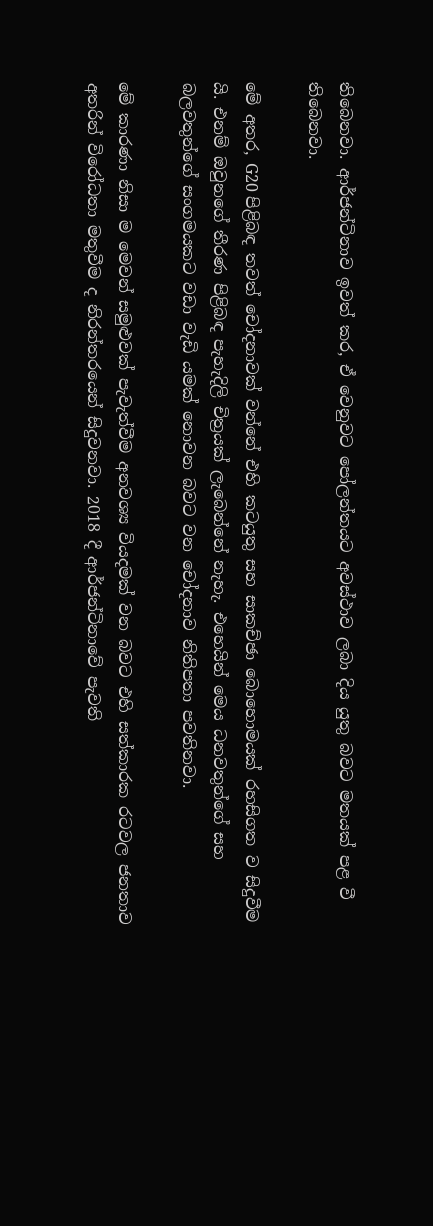තිබෙනවා. ආර්ජන්ටිනාව ඉවත් කර, ඒ වෙනුවට පෝලන්තයට අවස්ථාව ලබා දිය යුතු බවට මතයක් පළ වී තිබෙනවා.

මේ අතර, G20 පිළිබඳ තවත් චෝදනාවක් වන්නේ එහි කටයුතු සහ සාකච්ඡා බොහොමයක් රහසිගත ව සිදුවීම යි. එනම් ඔවුනගේ තීරණ පිළිබඳ පැහැදිලි චිත්‍රයක් ලැබෙන්නේ නැහැ. එහෙයින් මෙය ධනවතුන්ගේ සහ බලවතුන්ගේ සංගමයකට වඩා වැඩි යමක් නොවන බවට වන චෝදනාව නිතිපතා පවතිනවා.

මේ කාරණා නිසා ම මෙවන් සමුළුවක් පැවැත්වීම අනවශ්‍ය වියදමක් වන බවට එහි සත්කාරක රටවල ජනතාව අතරින් විරෝධතා මතුවීම ද නිරන්තරයෙන් සිදුවනවා. 2018 දී ආර්ජන්ටිනාවේ පැවති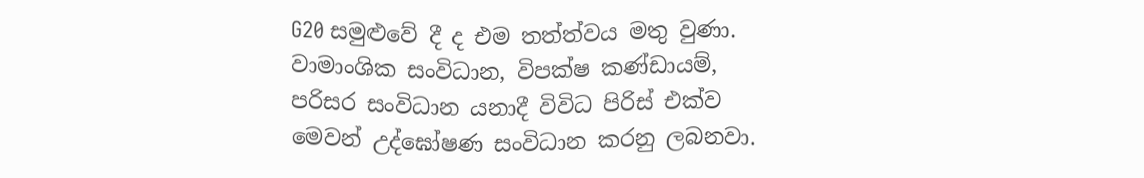G20 සමුළුවේ දී ද එම තත්ත්වය මතු වුණා. වාමාංශික සංවිධාන, විපක්ෂ කණ්ඩායම්, පරිසර සංවිධාන යනාදී විවිධ පිරිස් එක්ව මෙවන් උද්ඝෝෂණ සංවිධාන කරනු ලබනවා.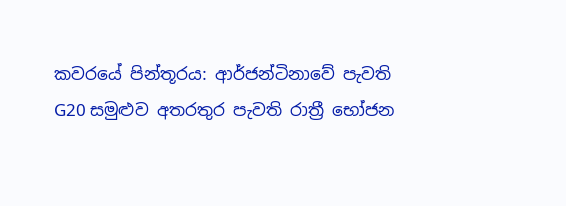කවරයේ පින්තූරය: ආර්ජන්ටිනාවේ පැවති G20 සමුළුව අතරතුර පැවති රාත්‍රී භෝජන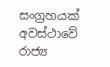සංග්‍රහයක් අවස්ථාවේ රාජ්‍ය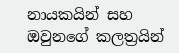නායකයින් සහ ඔවුනගේ කලත්‍රයින්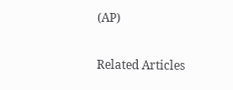(AP)

Related Articles